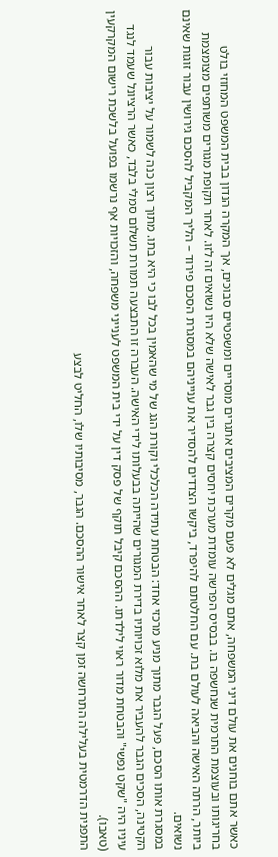כאשר אתם בוחנים את עולם דיני המשפחה, אתם מגלים לא פעם מקרים המציבים אתגרים מוסריים ומשפטיים סבוכים, אך המקרה הנדון בבית המשפט המחוזי בולט בחריגותו ובעוצמת התרמית שנחשפה בו. בבסיס הפרשה עומדת מערכת יחסים קצרה בין גבר לאישה שלא היו נשואים זה לזו. לאחר תקופת מגורים משותפים מצומצמת ביותר, הרתה האישה והביאה לעולם בת. עם החלטתם להיפרד, ביקשו הצדדים להסדיר את ענייניהם במסגרת הסכם פירוד – הליך המקביל להסכם גירושין עבור זוגות שאינם נשואים.
במסגרת אותו הסכם, פעל הגבר מתוך מניע מרכזי אחד: הבטחת עתידה הכלכלי וקורת הגג של מי שהאמין בכל לבו כי היא בתו. מתוך רצון כנה לשמור על יציבות עבור הקטינה, הסכים הגבר להעביר את מלוא זכויותיו בדירת המגורים שהייתה בבעלותו לידי האישה. העברה זו התבצעה תמורת תשלום סמלי בלבד, כאשר הרציונל שעמד לנגד עיניו היה "שקט נפשי" והבטחת מדור ראוי לילדתו. ההסכם קיבל תוקף של פסק דין על ידי בית המשפט לענייני משפחה, והזכויות אף נרשמו בפועל בלשכת רישום המקרקעין (טאבו).
התפנית הדרמטית בעלילה התרחשה זמן קצר לאחר אישור ההסכם. הגבר, מסיבותיו שלו, החליט לבצע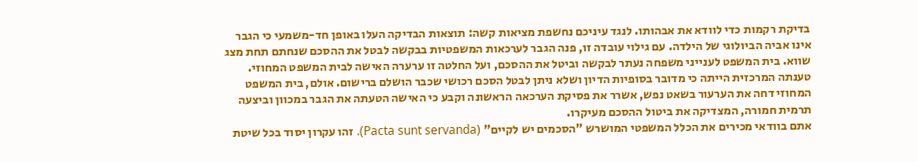בדיקת רקמות כדי לוודא את אבהותו. לנגד עיניכם נחשפת מציאות קשה: תוצאות הבדיקה העלו באופן חד-משמעי כי הגבר אינו אביה הביולוגי של הילדה. עם גילוי עובדה זו, פנה הגבר לערכאות המשפטיות בבקשה לבטל את ההסכם שנחתם תחת מצג שווא. בית המשפט לענייני משפחה נעתר לבקשה וביטל את ההסכם, ועל החלטה זו ערערה האישה לבית המשפט המחוזי. טענתה המרכזית הייתה כי מדובר בסופיות הדיון ושלא ניתן לבטל הסכם רכושי שכבר הושלם ברישום. אולם, בית המשפט המחוזי דחה את הערעור בשאט נפש, אשרר את פסיקת הערכאה הראשונה וקבע כי האישה הטעתה את הגבר במכוון וביצעה תרמית חמורה, המצדיקה את ביטול ההסכם מעיקרו.
אתם בוודאי מכירים את הכלל המשפטי המושרש "הסכמים יש לקיים" (Pacta sunt servanda). זהו עקרון יסוד בכל שיטת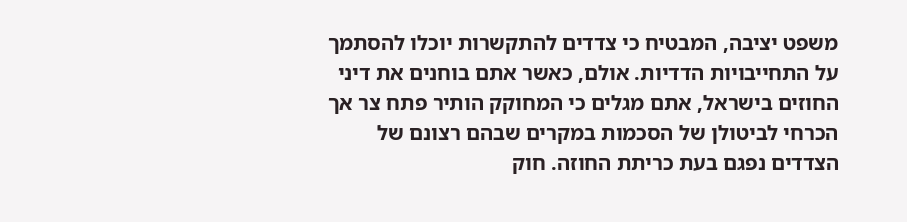משפט יציבה, המבטיח כי צדדים להתקשרות יוכלו להסתמך על התחייבויות הדדיות. אולם, כאשר אתם בוחנים את דיני החוזים בישראל, אתם מגלים כי המחוקק הותיר פתח צר אך הכרחי לביטולן של הסכמות במקרים שבהם רצונם של הצדדים נפגם בעת כריתת החוזה. חוק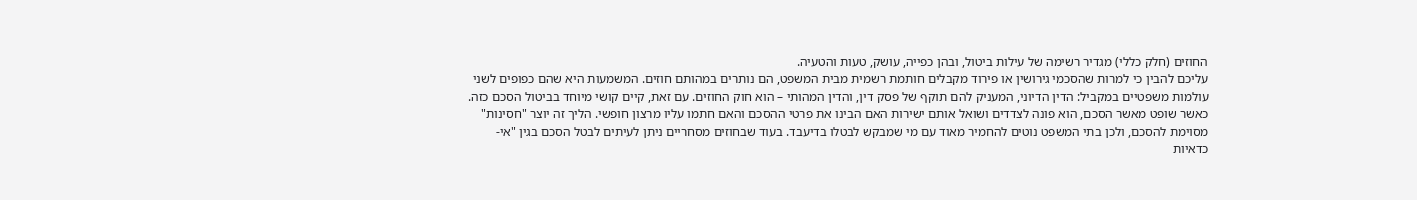החוזים (חלק כללי) מגדיר רשימה של עילות ביטול, ובהן כפייה, עושק, טעות והטעיה.
עליכם להבין כי למרות שהסכמי גירושין או פירוד מקבלים חותמת רשמית מבית המשפט, הם נותרים במהותם חוזים. המשמעות היא שהם כפופים לשני עולמות משפטיים במקביל: הדין הדיוני, המעניק להם תוקף של פסק דין, והדין המהותי – הוא חוק החוזים. עם זאת, קיים קושי מיוחד בביטול הסכם כזה. כאשר שופט מאשר הסכם, הוא פונה לצדדים ושואל אותם ישירות האם הבינו את פרטי ההסכם והאם חתמו עליו מרצון חופשי. הליך זה יוצר "חסינות" מסוימת להסכם, ולכן בתי המשפט נוטים להחמיר מאוד עם מי שמבקש לבטלו בדיעבד. בעוד שבחוזים מסחריים ניתן לעיתים לבטל הסכם בגין "אי-כדאיות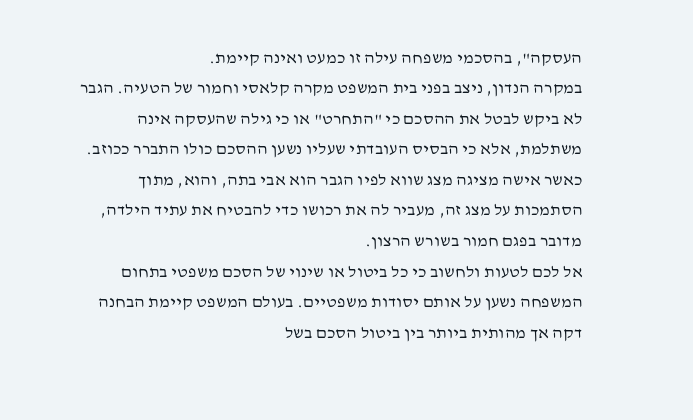העסקה", בהסכמי משפחה עילה זו כמעט ואינה קיימת.
במקרה הנדון, ניצב בפני בית המשפט מקרה קלאסי וחמור של הטעיה. הגבר לא ביקש לבטל את ההסכם כי "התחרט" או כי גילה שהעסקה אינה משתלמת, אלא כי הבסיס העובדתי שעליו נשען ההסכם כולו התברר ככוזב. כאשר אישה מציגה מצג שווא לפיו הגבר הוא אבי בתה, והוא, מתוך הסתמכות על מצג זה, מעביר לה את רכושו כדי להבטיח את עתיד הילדה, מדובר בפגם חמור בשורש הרצון.
אל לכם לטעות ולחשוב כי כל ביטול או שינוי של הסכם משפטי בתחום המשפחה נשען על אותם יסודות משפטיים. בעולם המשפט קיימת הבחנה דקה אך מהותית ביותר בין ביטול הסכם בשל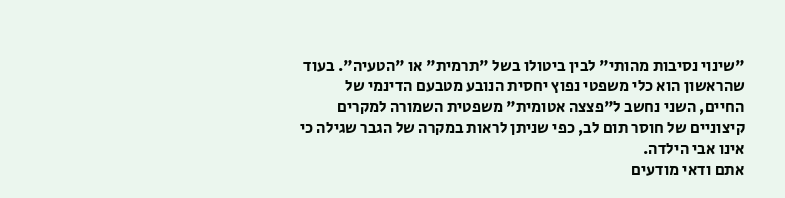"שינוי נסיבות מהותי" לבין ביטולו בשל "תרמית" או "הטעיה". בעוד שהראשון הוא כלי משפטי נפוץ יחסית הנובע מטבעם הדינמי של החיים, השני נחשב ל"פצצה אטומית" משפטית השמורה למקרים קיצוניים של חוסר תום לב, כפי שניתן לראות במקרה של הגבר שגילה כי אינו אבי הילדה.
אתם ודאי מודעים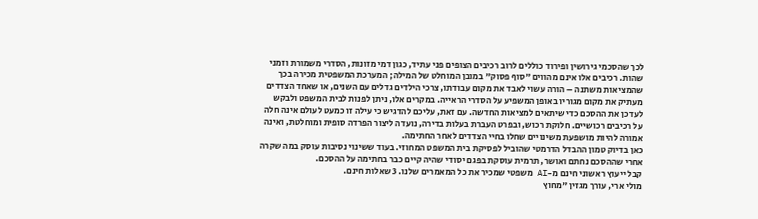לכך שהסכמי גירושין ופירוד כוללים לרוב רכיבים הצופים פני עתיד, כגון דמי מזונות, הסדרי משמורת וזמני שהות. רכיבים אלו אינם מהווים "סוף פסוק" במובן המוחלט של המילה; המערכת המשפטית מכירה בכך שהמציאות משתנה – הורה עשוי לאבד את מקום עבודתו, צרכי הילדים גדלים עם השנים, או שאחד הצדדים מעתיק את מקום מגוריו באופן המשפיע על הסדרי הראייה. במקרים אלו, ניתן לפנות לבית המשפט ולבקש לעדכן את ההסכם כדי שיתאים למציאות החדשה. עם זאת, עליכם להדגיש כי עילה זו כמעט לעולם אינה חלה על רכיבים רכושיים. חלוקת רכוש, ובפרט העברת בעלות בדירה, נועדה ליצור הפרדה סופית ומוחלטת, ואינה אמורה להיות מושפעת משינויים שחלו בחיי הצדדים לאחר החתימה.
כאן בדיוק טמון ההבדל הדרמטי שהוביל לפסיקת בית המשפט המחוזי. בעוד ששינוי נסיבות עוסק במה שקרה אחרי שההסכם נחתם ואושר, תרמית עוסקת בפגם יסודי שהיה קיים כבר בחתימה על ההסכם.
קבל ייעוץ ראשוני חינם מ-AI משפטי שמכיר את כל המאמרים שלנו. 3 שאלות חינם.
מולי ארי, עורך מגזין "מחוץ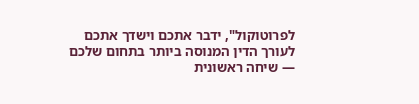לפרוטוקול", ידבר אתכם וישדך אתכם לעורך הדין המנוסה ביותר בתחום שלכם — שיחה ראשונית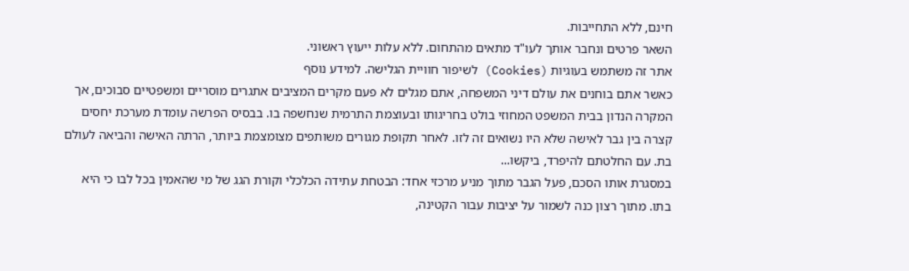חינם, ללא התחייבות.
השאר פרטים ונחבר אותך לעו"ד מתאים מהתחום. ללא עלות ייעוץ ראשוני.
אתר זה משתמש בעוגיות (Cookies) לשיפור חוויית הגלישה. למידע נוסף
כאשר אתם בוחנים את עולם דיני המשפחה, אתם מגלים לא פעם מקרים המציבים אתגרים מוסריים ומשפטיים סבוכים, אך המקרה הנדון בבית המשפט המחוזי בולט בחריגותו ובעוצמת התרמית שנחשפה בו. בבסיס הפרשה עומדת מערכת יחסים קצרה בין גבר לאישה שלא היו נשואים זה לזו. לאחר תקופת מגורים משותפים מצומצמת ביותר, הרתה האישה והביאה לעולם בת. עם החלטתם להיפרד, ביקשו...
במסגרת אותו הסכם, פעל הגבר מתוך מניע מרכזי אחד: הבטחת עתידה הכלכלי וקורת הגג של מי שהאמין בכל לבו כי היא בתו. מתוך רצון כנה לשמור על יציבות עבור הקטינה,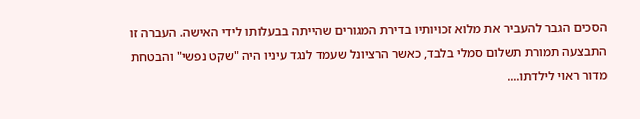הסכים הגבר להעביר את מלוא זכויותיו בדירת המגורים שהייתה בבעלותו לידי האישה. העברה זו התבצעה תמורת תשלום סמלי בלבד, כאשר הרציונל שעמד לנגד עיניו היה "שקט נפשי" והבטחת מדור ראוי לילדתו....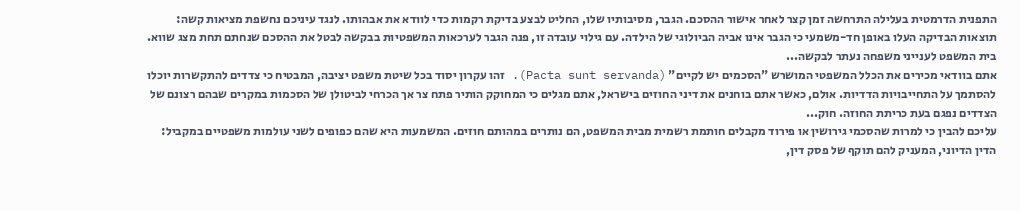התפנית הדרמטית בעלילה התרחשה זמן קצר לאחר אישור ההסכם. הגבר, מסיבותיו שלו, החליט לבצע בדיקת רקמות כדי לוודא את אבהותו. לנגד עיניכם נחשפת מציאות קשה: תוצאות הבדיקה העלו באופן חד-משמעי כי הגבר אינו אביה הביולוגי של הילדה. עם גילוי עובדה זו, פנה הגבר לערכאות המשפטיות בבקשה לבטל את ההסכם שנחתם תחת מצג שווא. בית המשפט לענייני משפחה נעתר לבקשה...
אתם בוודאי מכירים את הכלל המשפטי המושרש "הסכמים יש לקיים" (Pacta sunt servanda). זהו עקרון יסוד בכל שיטת משפט יציבה, המבטיח כי צדדים להתקשרות יוכלו להסתמך על התחייבויות הדדיות. אולם, כאשר אתם בוחנים את דיני החוזים בישראל, אתם מגלים כי המחוקק הותיר פתח צר אך הכרחי לביטולן של הסכמות במקרים שבהם רצונם של הצדדים נפגם בעת כריתת החוזה. חוק...
עליכם להבין כי למרות שהסכמי גירושין או פירוד מקבלים חותמת רשמית מבית המשפט, הם נותרים במהותם חוזים. המשמעות היא שהם כפופים לשני עולמות משפטיים במקביל: הדין הדיוני, המעניק להם תוקף של פסק דין,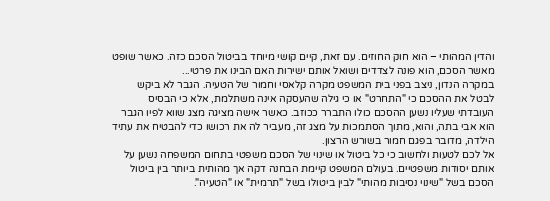והדין המהותי – הוא חוק החוזים. עם זאת, קיים קושי מיוחד בביטול הסכם כזה. כאשר שופט מאשר הסכם, הוא פונה לצדדים ושואל אותם ישירות האם הבינו את פרטי...
במקרה הנדון, ניצב בפני בית המשפט מקרה קלאסי וחמור של הטעיה. הגבר לא ביקש לבטל את ההסכם כי "התחרט" או כי גילה שהעסקה אינה משתלמת, אלא כי הבסיס העובדתי שעליו נשען ההסכם כולו התברר ככוזב. כאשר אישה מציגה מצג שווא לפיו הגבר הוא אבי בתה, והוא, מתוך הסתמכות על מצג זה, מעביר לה את רכושו כדי להבטיח את עתיד הילדה, מדובר בפגם חמור בשורש הרצון.
אל לכם לטעות ולחשוב כי כל ביטול או שינוי של הסכם משפטי בתחום המשפחה נשען על אותם יסודות משפטיים. בעולם המשפט קיימת הבחנה דקה אך מהותית ביותר בין ביטול הסכם בשל "שינוי נסיבות מהותי" לבין ביטולו בשל "תרמית" או "הטעיה".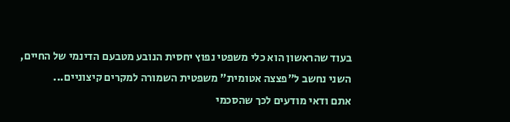בעוד שהראשון הוא כלי משפטי נפוץ יחסית הנובע מטבעם הדינמי של החיים, השני נחשב ל"פצצה אטומית" משפטית השמורה למקרים קיצוניים...
אתם ודאי מודעים לכך שהסכמי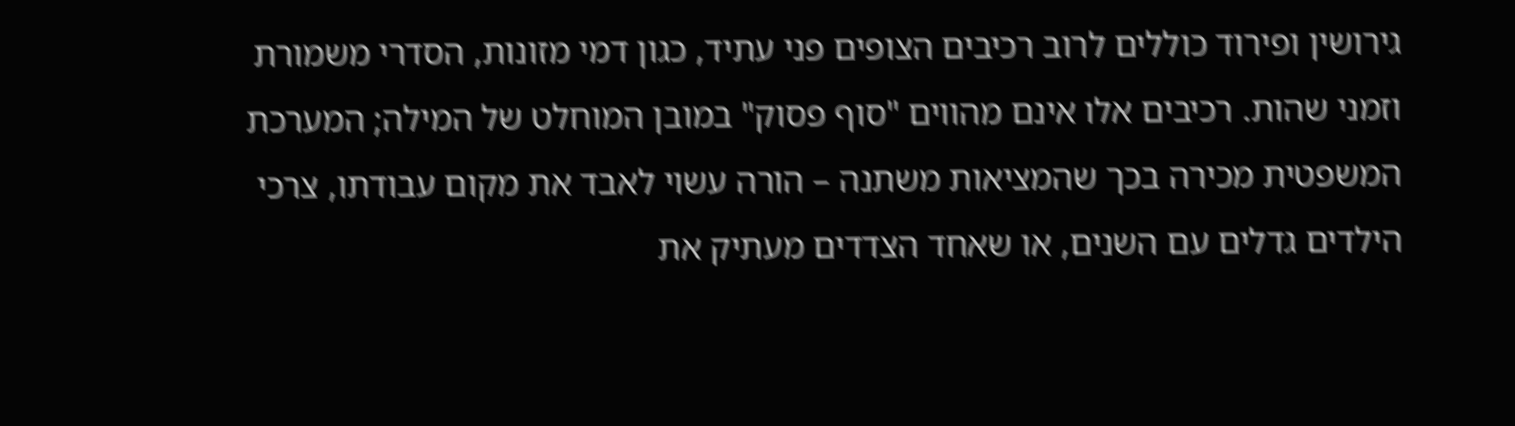גירושין ופירוד כוללים לרוב רכיבים הצופים פני עתיד, כגון דמי מזונות, הסדרי משמורת וזמני שהות. רכיבים אלו אינם מהווים "סוף פסוק" במובן המוחלט של המילה; המערכת המשפטית מכירה בכך שהמציאות משתנה – הורה עשוי לאבד את מקום עבודתו, צרכי הילדים גדלים עם השנים, או שאחד הצדדים מעתיק את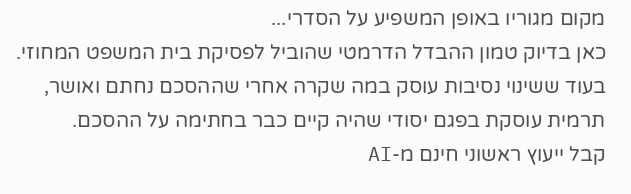מקום מגוריו באופן המשפיע על הסדרי...
כאן בדיוק טמון ההבדל הדרמטי שהוביל לפסיקת בית המשפט המחוזי. בעוד ששינוי נסיבות עוסק במה שקרה אחרי שההסכם נחתם ואושר, תרמית עוסקת בפגם יסודי שהיה קיים כבר בחתימה על ההסכם.
קבל ייעוץ ראשוני חינם מ-AI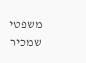משפטי שמכיר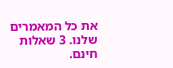את כל המאמרים שלנו. 3 שאלות חינם.